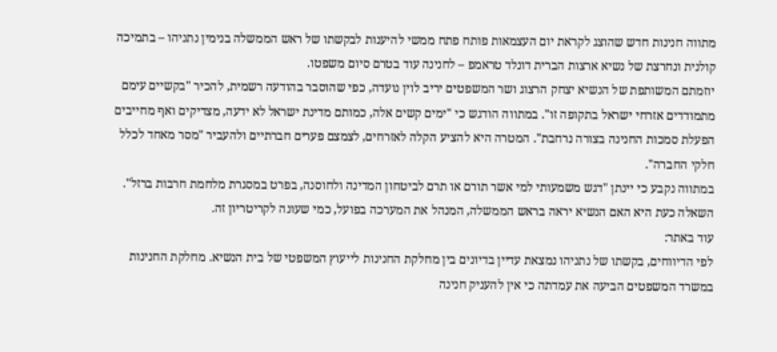מתווה חנינות חדש שהוצג לקראת יום העצמאות פותח פתח ממשי להיענות לבקשתו של ראש הממשלה בנימין נתניהו – בתמיכה קולנית ונחרצת של נשיא ארצות הברית דונלד טראמפ – לחנינה עוד בטרם סיום משפטו.
יוזמתם המשותפת של הנשיא יצחק הרצוג ושר המשפטים יריב לוין נועדה, כפי שהוסבר בהודעה רשמית, להכיר "בקשיים עימם מתמודדים אזרחי ישראל בתקופה זו". במתווה הודגש כי "ימים קשים אלה, כמותם מדינת ישראל לא ידעה, מצדיקים ואף מחייבים הפעלת סמכות החנינה בצורה נרחבת". המטרה היא להציע הקלה לאזרחים, לצמצם פערים חברתיים ולהעביר "מסר מאחד לכלל חלקי החברה".
במתווה נקבע כי יינתן "דגש משמעותי למי אשר תורם או תרם לביטחון המדינה ולחוסנה, בפרט במסגרת מלחמת חרבות ברזל". השאלה כעת היא האם הנשיא יראה בראש הממשלה, המנהל את המערכה בפועל, כמי שעונה לקריטריון זה.
עוד באתר:
לפי הדיווחים, בקשתו של נתניהו נמצאת עדיין בדיונים בין מחלקת החנינות לייעוץ המשפטי של בית הנשיא. מחלקת החנינות במשרד המשפטים הביעה את עמדתה כי אין להעניק חנינה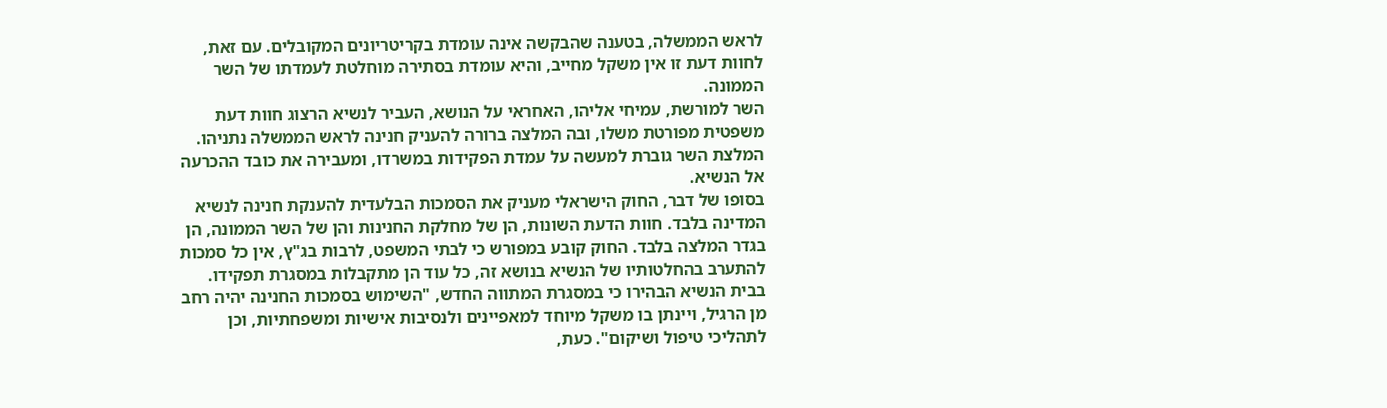לראש הממשלה, בטענה שהבקשה אינה עומדת בקריטריונים המקובלים. עם זאת, לחוות דעת זו אין משקל מחייב, והיא עומדת בסתירה מוחלטת לעמדתו של השר הממונה.
השר למורשת, עמיחי אליהו, האחראי על הנושא, העביר לנשיא הרצוג חוות דעת משפטית מפורטת משלו, ובה המלצה ברורה להעניק חנינה לראש הממשלה נתניהו. המלצת השר גוברת למעשה על עמדת הפקידות במשרדו, ומעבירה את כובד ההכרעה אל הנשיא.
בסופו של דבר, החוק הישראלי מעניק את הסמכות הבלעדית להענקת חנינה לנשיא המדינה בלבד. חוות הדעת השונות, הן של מחלקת החנינות והן של השר הממונה, הן בגדר המלצה בלבד. החוק קובע במפורש כי לבתי המשפט, לרבות בג"ץ, אין כל סמכות להתערב בהחלטותיו של הנשיא בנושא זה, כל עוד הן מתקבלות במסגרת תפקידו.
בבית הנשיא הבהירו כי במסגרת המתווה החדש, "השימוש בסמכות החנינה יהיה רחב מן הרגיל, ויינתן בו משקל מיוחד למאפיינים ולנסיבות אישיות ומשפחתיות, וכן לתהליכי טיפול ושיקום". כעת,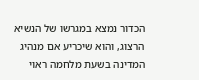הכדור נמצא במגרשו של הנשיא הרצוג, והוא שיכריע אם מנהיג המדינה בשעת מלחמה ראוי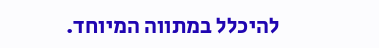להיכלל במתווה המיוחד.